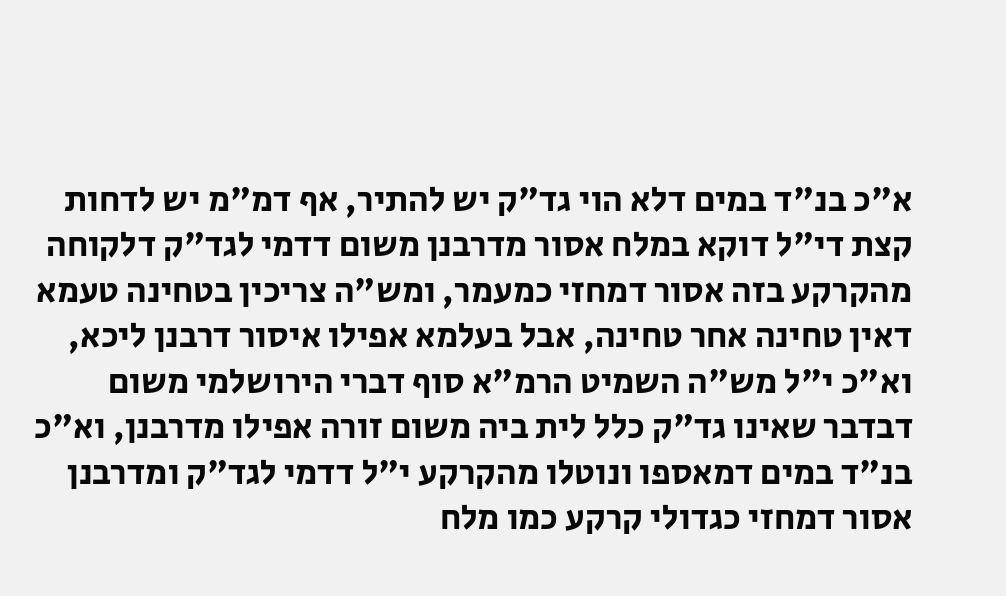א"כ בנ"ד במים דלא הוי גד"ק יש להתיר, אף דמ"מ יש לדחות קצת די"ל דוקא במלח אסור מדרבנן משום דדמי לגד"ק דלקוחה מהקרקע בזה אסור דמחזי כמעמר, ומש"ה צריכין בטחינה טעמא דאין טחינה אחר טחינה, אבל בעלמא אפילו איסור דרבנן ליכא, וא"כ י"ל מש"ה השמיט הרמ"א סוף דברי הירושלמי משום דבדבר שאינו גד"ק כלל לית ביה משום זורה אפילו מדרבנן, וא"כ בנ"ד במים דמאספו ונוטלו מהקרקע י"ל דדמי לגד"ק ומדרבנן אסור דמחזי כגדולי קרקע כמו מלח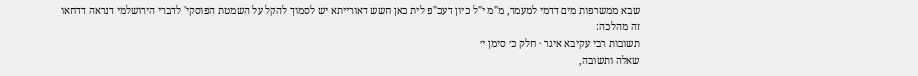שבא ממשרפות מים דדמי למעמר, מ"מ י"ל כיון דעכ"פ לית כאן חשש דאורייתא יש לסמוך להקל על השמטת הפוסקי' לדברי הירושלמי דנראה דדחאו זה מהלכה:
תשובות רבי עקיבא איגר · חלק כ׳ סימן י׳
שאלה ותשובה,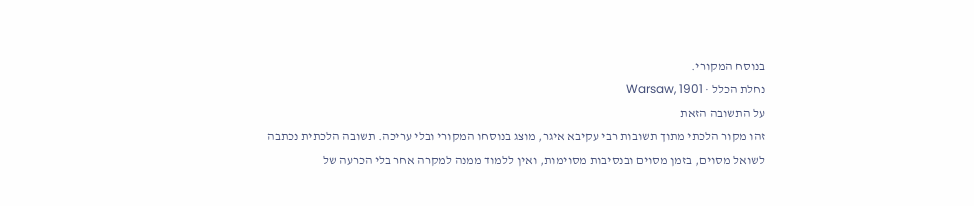בנוסח המקורי.
נחלת הכלל · Warsaw, 1901
על התשובה הזאת
זהו מקור הלכתי מתוך תשובות רבי עקיבא איגר, מוצג בנוסחו המקורי ובלי עריכה. תשובה הלכתית נכתבה לשואל מסוים, בזמן מסוים ובנסיבות מסוימות, ואין ללמוד ממנה למקרה אחר בלי הכרעה של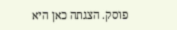פוסק. הצגתה כאן היא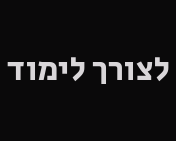לצורך לימוד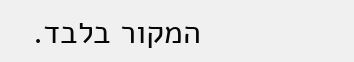המקור בלבד.